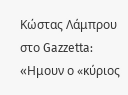Κώστας Λάμπρου στο Gazzetta: «Hμουν ο «κύριος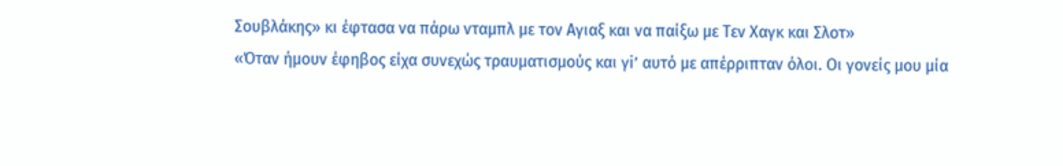Σουβλάκης» κι έφτασα να πάρω νταμπλ με τον Αγιαξ και να παίξω με Τεν Χαγκ και Σλοτ»
«Όταν ήμουν έφηβος είχα συνεχώς τραυματισμούς και γi’ αυτό με απέρριπταν όλοι. Οι γονείς μου μία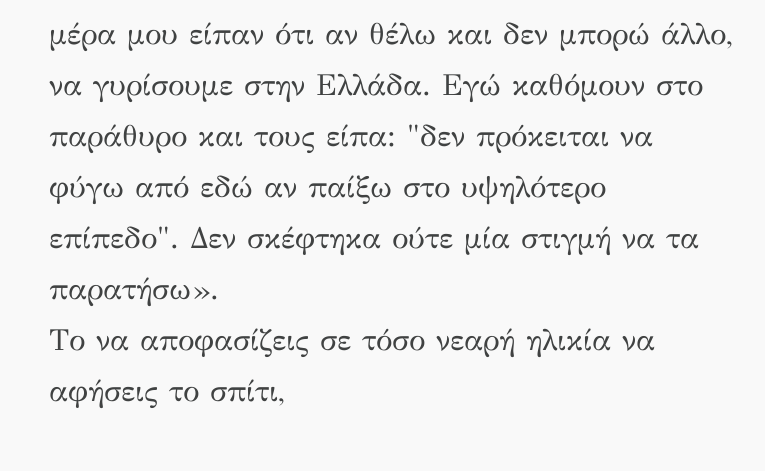μέρα μου είπαν ότι αν θέλω και δεν μπορώ άλλο, να γυρίσουμε στην Ελλάδα. Εγώ καθόμουν στο παράθυρο και τους είπα: "δεν πρόκειται να φύγω από εδώ αν παίξω στο υψηλότερο επίπεδο". Δεν σκέφτηκα ούτε μία στιγμή να τα παρατήσω».
Το να αποφασίζεις σε τόσο νεαρή ηλικία να αφήσεις το σπίτι,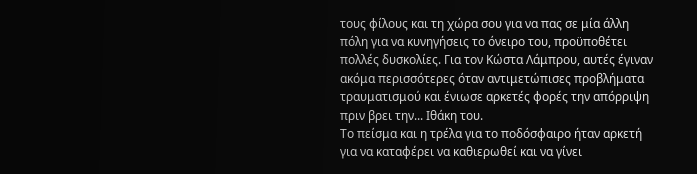τους φίλους και τη χώρα σου για να πας σε μία άλλη πόλη για να κυνηγήσεις το όνειρο του, προϋποθέτει πολλές δυσκολίες. Για τον Κώστα Λάμπρου, αυτές έγιναν ακόμα περισσότερες όταν αντιμετώπισες προβλήματα τραυματισμού και ένιωσε αρκετές φορές την απόρριψη πριν βρει την... Ιθάκη του.
Το πείσμα και η τρέλα για το ποδόσφαιρο ήταν αρκετή για να καταφέρει να καθιερωθεί και να γίνει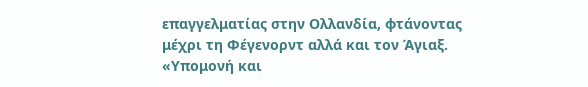επαγγελματίας στην Ολλανδία, φτάνοντας μέχρι τη Φέγενορντ αλλά και τον Άγιαξ. «Υπομονή και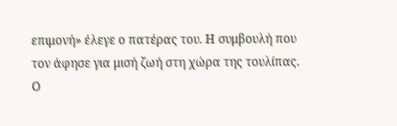επιμονή» έλεγε ο πατέρας του. Η συμβουλή που τον άφησε για μισή ζωή στη χώρα της τουλίπας.
Ο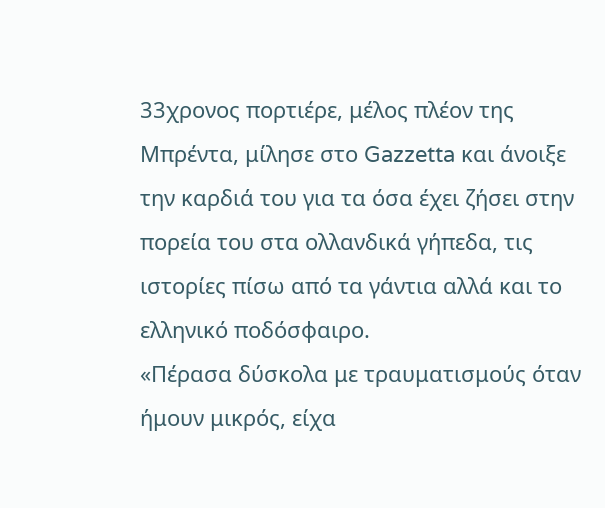33χρονος πορτιέρε, μέλος πλέον της Μπρέντα, μίλησε στο Gazzetta και άνοιξε την καρδιά του για τα όσα έχει ζήσει στην πορεία του στα ολλανδικά γήπεδα, τις ιστορίες πίσω από τα γάντια αλλά και το ελληνικό ποδόσφαιρο.
«Πέρασα δύσκολα με τραυματισμούς όταν ήμουν μικρός, είχα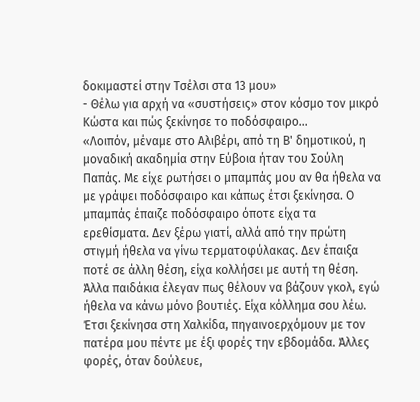δοκιμαστεί στην Τσέλσι στα 13 μου»
- Θέλω για αρχή να «συστήσεις» στον κόσμο τον μικρό Κώστα και πώς ξεκίνησε το ποδόσφαιρο...
«Λοιπόν, μέναμε στο Αλιβέρι, από τη Β' δημοτικού, η μοναδική ακαδημία στην Εύβοια ήταν του Σούλη Παπάς. Με είχε ρωτήσει ο μπαμπάς μου αν θα ήθελα να με γράψει ποδόσφαιρο και κάπως έτσι ξεκίνησα. Ο μπαμπάς έπαιζε ποδόσφαιρο όποτε είχα τα ερεθίσματα. Δεν ξέρω γιατί, αλλά από την πρώτη στιγμή ήθελα να γίνω τερματοφύλακας. Δεν έπαιξα ποτέ σε άλλη θέση, είχα κολλήσει με αυτή τη θέση. Άλλα παιδάκια έλεγαν πως θέλουν να βάζουν γκολ, εγώ ήθελα να κάνω μόνο βουτιές. Είχα κόλλημα σου λέω.
Έτσι ξεκίνησα στη Χαλκίδα, πηγαινοερχόμουν με τον πατέρα μου πέντε με έξι φορές την εβδομάδα. Άλλες φορές, όταν δούλευε,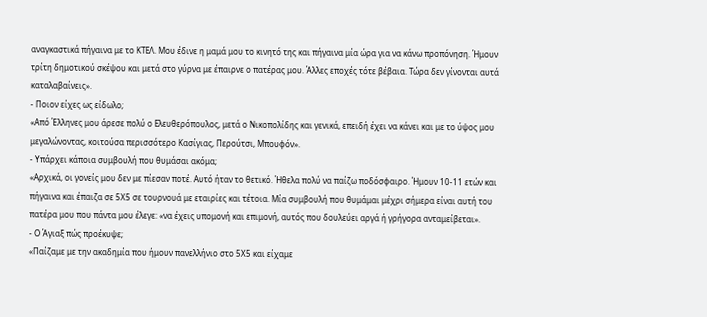αναγκαστικά πήγαινα με το ΚΤΕΛ. Μου έδινε η μαμά μου το κινητό της και πήγαινα μία ώρα για να κάνω προπόνηση. Ήμουν τρίτη δημοτικού σκέψου και μετά στο γύρνα με έπαιρνε ο πατέρας μου. Άλλες εποχές τότε βέβαια. Τώρα δεν γίνονται αυτά καταλαβαίνεις».
- Ποιον είχες ως είδωλο;
«Από Έλληνες μου άρεσε πολύ ο Ελευθερόπουλος, μετά ο Νικοπολίδης και γενικά, επειδή έχει να κάνει και με το ύψος μου μεγαλώνοντας, κοιτούσα περισσότερο Κασίγιας, Περούτσι, Μπουφόν».
- Υπάρχει κάποια συμβουλή που θυμάσαι ακόμα;
«Αρχικά, οι γονείς μου δεν με πίεσαν ποτέ. Αυτό ήταν το θετικό. Ήθελα πολύ να παίζω ποδόσφαιρο. Ήμουν 10-11 ετών και πήγαινα και έπαιζα σε 5Χ5 σε τουρνουά με εταιρίες και τέτοια. Μία συμβουλή που θυμάμαι μέχρι σήμερα είναι αυτή του πατέρα μου που πάντα μου έλεγε: «να έχεις υπομονή και επιμονή, αυτός που δουλεύει αργά ή γρήγορα ανταμείβεται».
- Ο Άγιαξ πώς προέκυψε;
«Παίζαμε με την ακαδημία που ήμουν πανελλήνιο στο 5Χ5 και είχαμε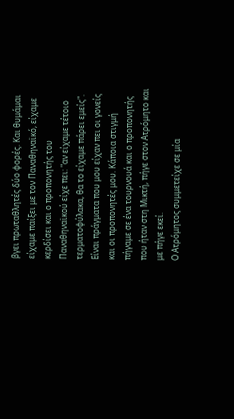βγει πρωταθλητές δύο φορές. Και θυμάμαι είχαμε παίξει με τον Παναθηναϊκό, είχαμε κερδίσει και ο προπονητής του Παναθηναϊκού είχε πει: "αν είχαμε τέτοιο τερματοφύλακα, θα το είχαμε πάρει εμείς". Είναι πράγματα που μου είχαν πει οι γονείς και οι προπονητές μου. Κάποια στιγμή πήγαμε σε ένα τουρνουά και ο προπονητής που ήταν στη Μικτή, πήγε στον Ατρόμητο και με πήγε εκεί.
Ο Ατρόμητος συμμετείχε σε μία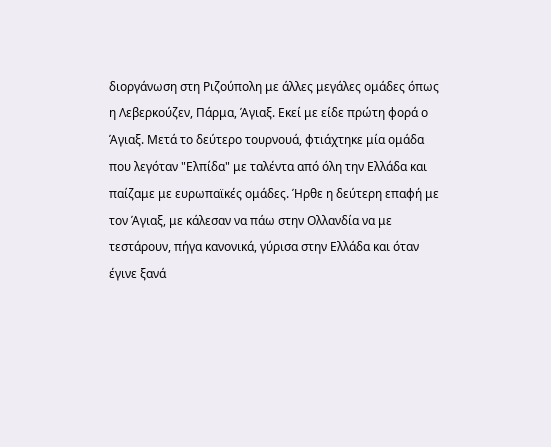διοργάνωση στη Ριζούπολη με άλλες μεγάλες ομάδες όπως η Λεβερκούζεν, Πάρμα, Άγιαξ. Εκεί με είδε πρώτη φορά ο Άγιαξ. Μετά το δεύτερο τουρνουά, φτιάχτηκε μία ομάδα που λεγόταν "Ελπίδα" με ταλέντα από όλη την Ελλάδα και παίζαμε με ευρωπαϊκές ομάδες. Ήρθε η δεύτερη επαφή με τον Άγιαξ, με κάλεσαν να πάω στην Ολλανδία να με τεστάρουν, πήγα κανονικά, γύρισα στην Ελλάδα και όταν έγινε ξανά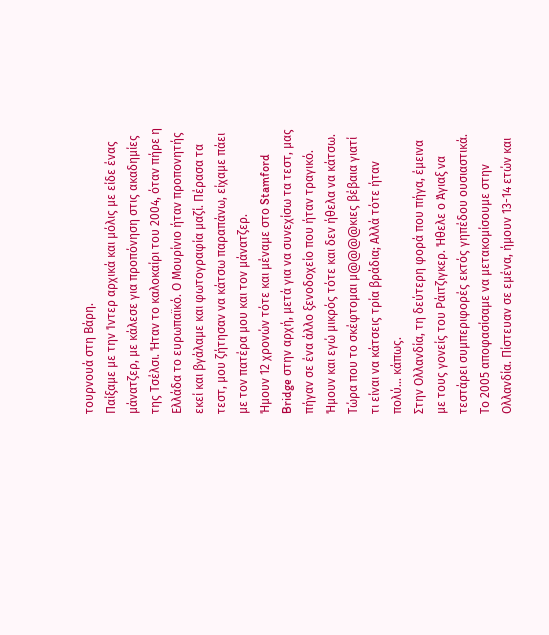τουρνουά στη Βάρη.
Παίξαμε με την Ίντερ αρχικά και μόλις με είδε ένας μάνατζερ, με κάλεσε για προπόνηση στις ακαδημίες της Τσέλσι. Ήταν το καλοκαίρι του 2004, όταν πήρε η Ελλάδα το ευρωπαϊκό. Ο Μουρίνιο ήταν προπονητής εκεί και βγάλαμε και φωτογραφία μαζί. Πέρασα τα τεστ, μου ζήτησαν να κάτσω παραπάνω, είχαμε πάει με τον πατέρα μου και τον μάνατζερ.
Ήμουν 12 χρονών τότε και μέναμε στο Stamford Bridge στην αρχή, μετά για να συνεχίσω τα τεστ, μας πήγαν σε ένα άλλο ξενοδοχείο που ήταν τραγικό. Ήμουν και εγώ μικρός τότε και δεν ήθελα να κάτσω. Τώρα που το σκέφτομαι μ@@@@κιες βέβαια γιατί τι είναι να κάτσεις τρία βράδια; Αλλά τότε ήταν πολύ… κάπως.
Στην Ολλανδία, τη δεύτερη φορά που πήγα, έμεινα με τους γονείς του Ράιτζιγκερ. Ήθελε ο Άγιαξ να τεστάρει συμπεριφορές εκτός γηπέδου ουσιαστικά. Το 2005 αποφασίσαμε να μετακομίσουμε στην Ολλανδία. Πίστευαν σε εμένα, ήμουν 13-14 ετών και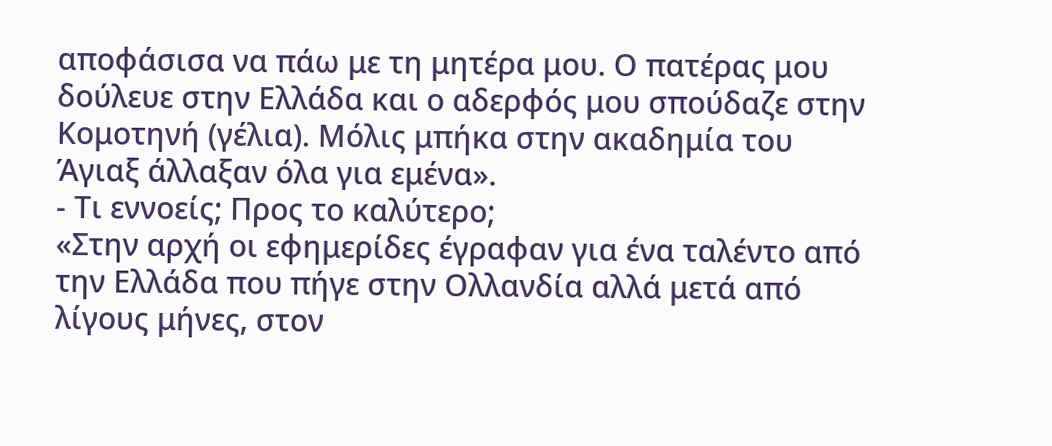αποφάσισα να πάω με τη μητέρα μου. Ο πατέρας μου δούλευε στην Ελλάδα και ο αδερφός μου σπούδαζε στην Κομοτηνή (γέλια). Μόλις μπήκα στην ακαδημία του Άγιαξ άλλαξαν όλα για εμένα».
- Τι εννοείς; Προς το καλύτερο;
«Στην αρχή οι εφημερίδες έγραφαν για ένα ταλέντο από την Ελλάδα που πήγε στην Ολλανδία αλλά μετά από λίγους μήνες, στον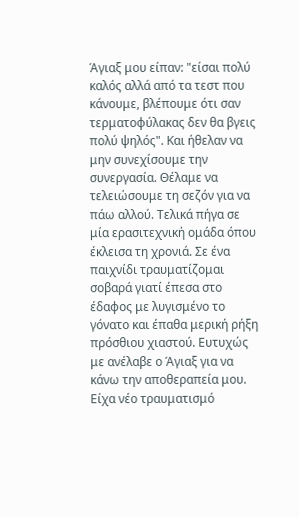Άγιαξ μου είπαν: "είσαι πολύ καλός αλλά από τα τεστ που κάνουμε, βλέπουμε ότι σαν τερματοφύλακας δεν θα βγεις πολύ ψηλός". Και ήθελαν να μην συνεχίσουμε την συνεργασία. Θέλαμε να τελειώσουμε τη σεζόν για να πάω αλλού. Τελικά πήγα σε μία ερασιτεχνική ομάδα όπου έκλεισα τη χρονιά. Σε ένα παιχνίδι τραυματίζομαι σοβαρά γιατί έπεσα στο έδαφος με λυγισμένο το γόνατο και έπαθα μερική ρήξη πρόσθιου χιαστού. Ευτυχώς με ανέλαβε ο Άγιαξ για να κάνω την αποθεραπεία μου. Είχα νέο τραυματισμό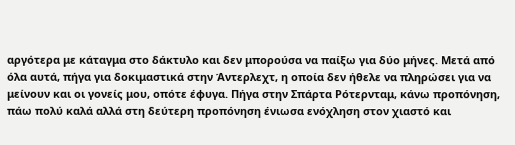αργότερα με κάταγμα στο δάκτυλο και δεν μπορούσα να παίξω για δύο μήνες. Μετά από όλα αυτά, πήγα για δοκιμαστικά στην Άντερλεχτ, η οποία δεν ήθελε να πληρώσει για να μείνουν και οι γονείς μου, οπότε έφυγα. Πήγα στην Σπάρτα Ρότερνταμ, κάνω προπόνηση, πάω πολύ καλά αλλά στη δεύτερη προπόνηση ένιωσα ενόχληση στον χιαστό και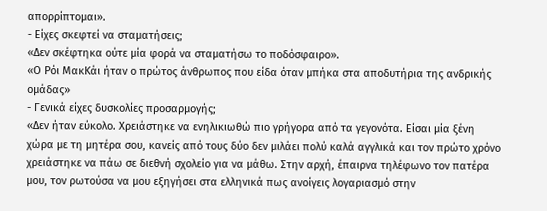απορρίπτομαι».
- Είχες σκεφτεί να σταματήσεις;
«Δεν σκέφτηκα ούτε μία φορά να σταματήσω το ποδόσφαιρο».
«Ο Ρόι ΜακΚάι ήταν ο πρώτος άνθρωπος που είδα όταν μπήκα στα αποδυτήρια της ανδρικής ομάδας»
- Γενικά είχες δυσκολίες προσαρμογής;
«Δεν ήταν εύκολο. Χρειάστηκε να ενηλικιωθώ πιο γρήγορα από τα γεγονότα. Είσαι μία ξένη χώρα με τη μητέρα σου, κανείς από τους δύο δεν μιλάει πολύ καλά αγγλικά και τον πρώτο χρόνο χρειάστηκε να πάω σε διεθνή σχολείο για να μάθω. Στην αρχή, έπαιρνα τηλέφωνο τον πατέρα μου, τον ρωτούσα να μου εξηγήσει στα ελληνικά πως ανοίγεις λογαριασμό στην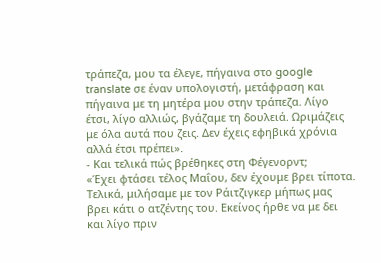τράπεζα, μου τα έλεγε, πήγαινα στο google translate σε έναν υπολογιστή, μετάφραση και πήγαινα με τη μητέρα μου στην τράπεζα. Λίγο έτσι, λίγο αλλιώς, βγάζαμε τη δουλειά. Ωριμάζεις με όλα αυτά που ζεις. Δεν έχεις εφηβικά χρόνια αλλά έτσι πρέπει».
- Και τελικά πώς βρέθηκες στη Φέγενορντ;
«Έχει φτάσει τέλος Μαΐου, δεν έχουμε βρει τίποτα. Τελικά, μιλήσαμε με τον Ράιτζιγκερ μήπως μας βρει κάτι ο ατζέντης του. Εκείνος ήρθε να με δει και λίγο πριν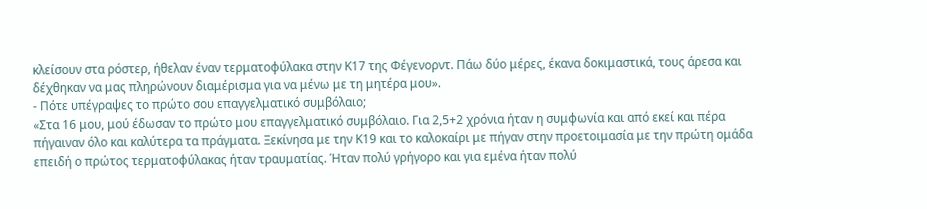κλείσουν στα ρόστερ, ήθελαν έναν τερματοφύλακα στην Κ17 της Φέγενορντ. Πάω δύο μέρες, έκανα δοκιμαστικά, τους άρεσα και δέχθηκαν να μας πληρώνουν διαμέρισμα για να μένω με τη μητέρα μου».
- Πότε υπέγραψες το πρώτο σου επαγγελματικό συμβόλαιο;
«Στα 16 μου, μού έδωσαν το πρώτο μου επαγγελματικό συμβόλαιο. Για 2,5+2 χρόνια ήταν η συμφωνία και από εκεί και πέρα πήγαιναν όλο και καλύτερα τα πράγματα. Ξεκίνησα με την Κ19 και το καλοκαίρι με πήγαν στην προετοιμασία με την πρώτη ομάδα επειδή ο πρώτος τερματοφύλακας ήταν τραυματίας. Ήταν πολύ γρήγορο και για εμένα ήταν πολύ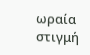ωραία στιγμή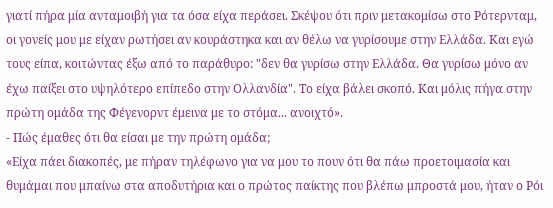γιατί πήρα μία ανταμοιβή για τα όσα είχα περάσει. Σκέψου ότι πριν μετακομίσω στο Ρότερνταμ, οι γονείς μου με είχαν ρωτήσει αν κουράστηκα και αν θέλω να γυρίσουμε στην Ελλάδα. Και εγώ τους είπα, κοιτώντας έξω από το παράθυρο: "δεν θα γυρίσω στην Ελλάδα. Θα γυρίσω μόνο αν έχω παίξει στο υψηλότερο επίπεδο στην Ολλανδία". Το είχα βάλει σκοπό. Και μόλις πήγα στην πρώτη ομάδα της Φέγενορντ έμεινα με το στόμα... ανοιχτό».
- Πώς έμαθες ότι θα είσαι με την πρώτη ομάδα;
«Είχα πάει διακοπές, με πήραν τηλέφωνο για να μου το πουν ότι θα πάω προετοιμασία και θυμάμαι που μπαίνω στα αποδυτήρια και ο πρώτος παίκτης που βλέπω μπροστά μου, ήταν ο Ρόι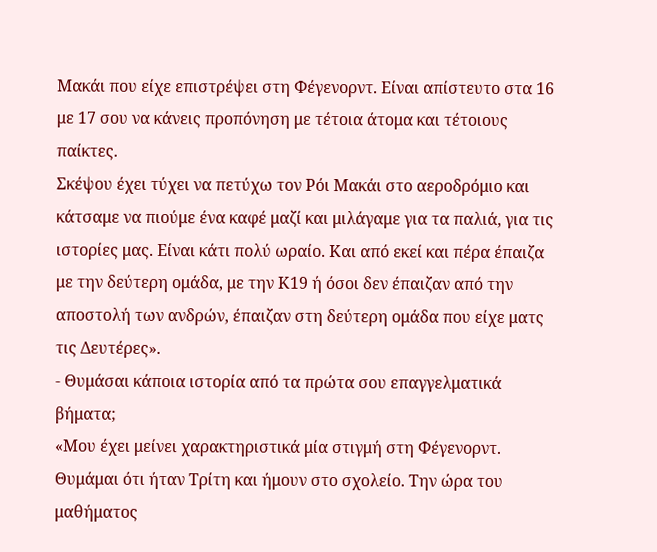Μακάι που είχε επιστρέψει στη Φέγενορντ. Είναι απίστευτο στα 16 με 17 σου να κάνεις προπόνηση με τέτοια άτομα και τέτοιους παίκτες.
Σκέψου έχει τύχει να πετύχω τον Ρόι Μακάι στο αεροδρόμιο και κάτσαμε να πιούμε ένα καφέ μαζί και μιλάγαμε για τα παλιά, για τις ιστορίες μας. Είναι κάτι πολύ ωραίο. Και από εκεί και πέρα έπαιζα με την δεύτερη ομάδα, με την Κ19 ή όσοι δεν έπαιζαν από την αποστολή των ανδρών, έπαιζαν στη δεύτερη ομάδα που είχε ματς τις Δευτέρες».
- Θυμάσαι κάποια ιστορία από τα πρώτα σου επαγγελματικά βήματα;
«Μου έχει μείνει χαρακτηριστικά μία στιγμή στη Φέγενορντ. Θυμάμαι ότι ήταν Τρίτη και ήμουν στο σχολείο. Την ώρα του μαθήματος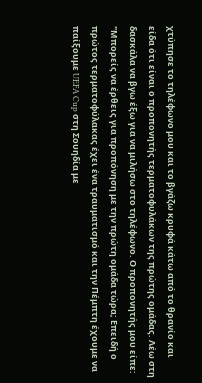χτύπησε το τηλέφωνο μου και το βγάζω κρυφά κάτω από το θρανίο και είδα ότι είναι ο προπονητής τερματοφυλάκων της πρώτης ομάδας. Λέω στη δασκάλα να βγω έξω για να μιλήσω στο τηλέφωνο. Ο προπονητής μου είπε: "Μπορείς να έρθεις για προπόνηση με την πρώτη ομάδα τώρα; Επειδή ο πρώτος τερματοφύλακας έχει ένα τραυματισμό και την Πέμπτη έχουμε να παίξουμε UEFA Cup στη Σουηδία με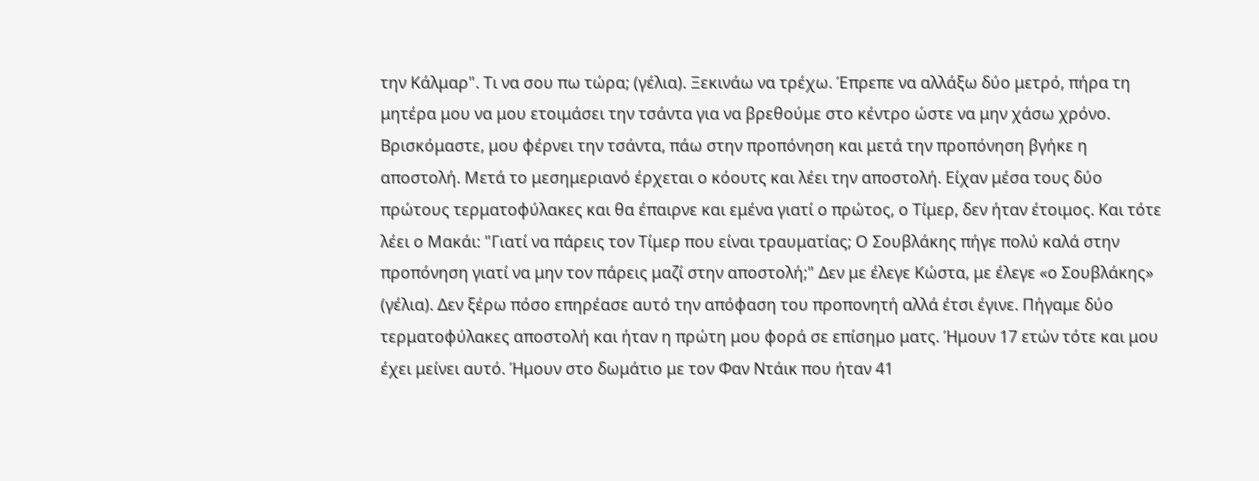την Κάλμαρ". Τι να σου πω τώρα; (γέλια). Ξεκινάω να τρέχω. Έπρεπε να αλλάξω δύο μετρό, πήρα τη μητέρα μου να μου ετοιμάσει την τσάντα για να βρεθούμε στο κέντρο ώστε να μην χάσω χρόνο. Βρισκόμαστε, μου φέρνει την τσάντα, πάω στην προπόνηση και μετά την προπόνηση βγήκε η αποστολή. Μετά το μεσημεριανό έρχεται ο κόουτς και λέει την αποστολή. Είχαν μέσα τους δύο πρώτους τερματοφύλακες και θα έπαιρνε και εμένα γιατί ο πρώτος, ο Τίμερ, δεν ήταν έτοιμος. Και τότε λέει ο Μακάι: "Γιατί να πάρεις τον Τίμερ που είναι τραυματίας; Ο Σουβλάκης πήγε πολύ καλά στην προπόνηση γιατί να μην τον πάρεις μαζί στην αποστολή;" Δεν με έλεγε Κώστα, με έλεγε «ο Σουβλάκης» (γέλια). Δεν ξέρω πόσο επηρέασε αυτό την απόφαση του προπονητή αλλά έτσι έγινε. Πήγαμε δύο τερματοφύλακες αποστολή και ήταν η πρώτη μου φορά σε επίσημο ματς. Ήμουν 17 ετών τότε και μου έχει μείνει αυτό. Ήμουν στο δωμάτιο με τον Φαν Ντάικ που ήταν 41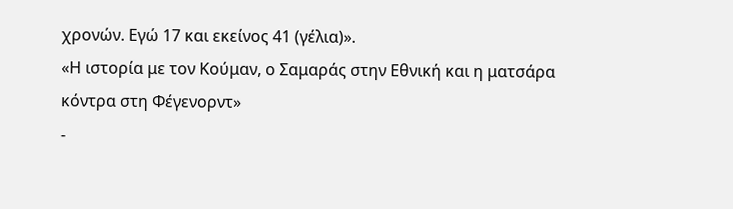χρονών. Εγώ 17 και εκείνος 41 (γέλια)».
«Η ιστορία με τον Κούμαν, ο Σαμαράς στην Εθνική και η ματσάρα κόντρα στη Φέγενορντ»
-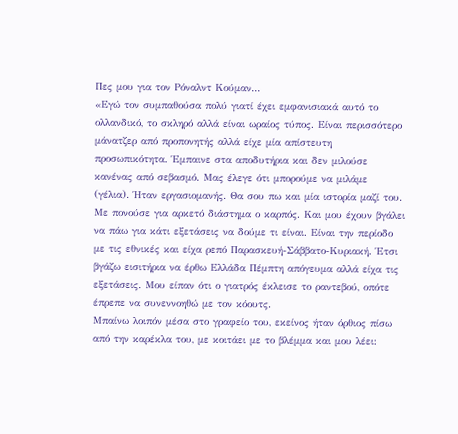Πες μου για τον Ρόναλντ Κούμαν...
«Εγώ τον συμπαθούσα πολύ γιατί έχει εμφανισιακά αυτό το ολλανδικό, το σκληρό αλλά είναι ωραίος τύπος. Είναι περισσότερο μάνατζερ από προπονητής αλλά είχε μία απίστευτη προσωπικότητα. Έμπαινε στα αποδυτήρια και δεν μιλούσε κανένας από σεβασμό. Μας έλεγε ότι μπορούμε να μιλάμε (γέλια). Ήταν εργασιομανής. Θα σου πω και μία ιστορία μαζί του.
Με πονούσε για αρκετό διάστημα ο καρπός. Και μου έχουν βγάλει να πάω για κάτι εξετάσεις να δούμε τι είναι. Είναι την περίοδο με τις εθνικές και είχα ρεπό Παρασκευή-Σάββατο-Κυριακή. Έτσι βγάζω εισιτήρια να έρθω Ελλάδα Πέμπτη απόγευμα αλλά είχα τις εξετάσεις. Μου είπαν ότι ο γιατρός έκλεισε το ραντεβού, οπότε έπρεπε να συνεννοηθώ με τον κόουτς.
Μπαίνω λοιπόν μέσα στο γραφείο του, εκείνος ήταν όρθιος πίσω από την καρέκλα του, με κοιτάει με το βλέμμα και μου λέει: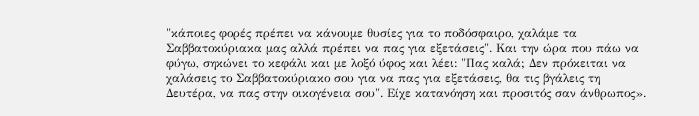"κάποιες φορές πρέπει να κάνουμε θυσίες για το ποδόσφαιρο, χαλάμε τα Σαββατοκύριακα μας αλλά πρέπει να πας για εξετάσεις". Και την ώρα που πάω να φύγω, σηκώνει το κεφάλι και με λοξό ύφος και λέει: "Πας καλά; Δεν πρόκειται να χαλάσεις το Σαββατοκύριακο σου για να πας για εξετάσεις, θα τις βγάλεις τη Δευτέρα, να πας στην οικογένεια σου". Είχε κατανόηση και προσιτός σαν άνθρωπος».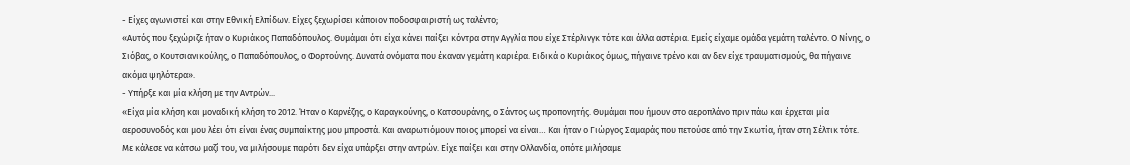- Είχες αγωνιστεί και στην Εθνική Ελπίδων. Είχες ξεχωρίσει κάποιον ποδοσφαιριστή ως ταλέντο;
«Αυτός που ξεχώριζε ήταν ο Κυριάκος Παπαδόπουλος. Θυμάμαι ότι είχα κάνει παίξει κόντρα στην Αγγλία που είχε Στέρλινγκ τότε και άλλα αστέρια. Εμείς είχαμε ομάδα γεμάτη ταλέντο. Ο Νίνης, ο Σιόβας, ο Κουτσιανικούλης, ο Παπαδόπουλος, ο Φορτούνης. Δυνατά ονόματα που έκαναν γεμάτη καριέρα. Ειδικά ο Κυριάκος όμως, πήγαινε τρένο και αν δεν είχε τραυματισμούς, θα πήγαινε ακόμα ψηλότερα».
- Υπήρξε και μία κλήση με την Αντρών...
«Είχα μία κλήση και μοναδική κλήση το 2012. Ήταν ο Καρνέζης, ο Καραγκούνης, ο Κατσουράνης, ο Σάντος ως προπονητής. Θυμάμαι που ήμουν στο αεροπλάνο πριν πάω και έρχεται μία αεροσυνοδός και μου λέει ότι είναι ένας συμπαίκτης μου μπροστά. Και αναρωτιόμουν ποιος μπορεί να είναι… Και ήταν ο Γιώργος Σαμαράς που πετούσε από την Σκωτία, ήταν στη Σέλτικ τότε. Με κάλεσε να κάτσω μαζί του, να μιλήσουμε παρότι δεν είχα υπάρξει στην αντρών. Είχε παίξει και στην Ολλανδία, οπότε μιλήσαμε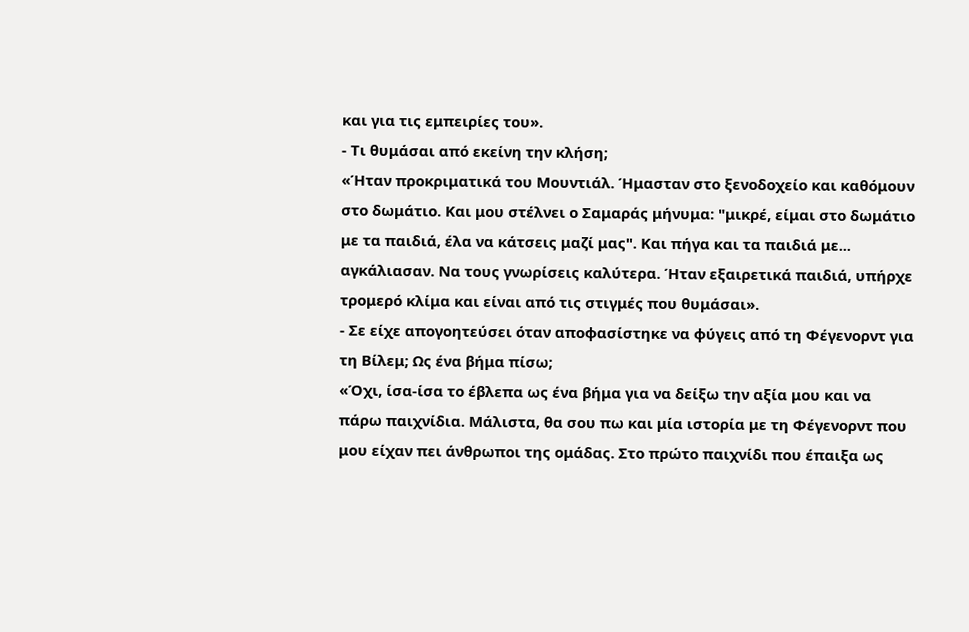και για τις εμπειρίες του».
- Τι θυμάσαι από εκείνη την κλήση;
«Ήταν προκριματικά του Μουντιάλ. Ήμασταν στο ξενοδοχείο και καθόμουν στο δωμάτιο. Και μου στέλνει ο Σαμαράς μήνυμα: "μικρέ, είμαι στο δωμάτιο με τα παιδιά, έλα να κάτσεις μαζί μας". Και πήγα και τα παιδιά με... αγκάλιασαν. Να τους γνωρίσεις καλύτερα. Ήταν εξαιρετικά παιδιά, υπήρχε τρομερό κλίμα και είναι από τις στιγμές που θυμάσαι».
- Σε είχε απογοητεύσει όταν αποφασίστηκε να φύγεις από τη Φέγενορντ για τη Βίλεμ; Ως ένα βήμα πίσω;
«Όχι, ίσα-ίσα το έβλεπα ως ένα βήμα για να δείξω την αξία μου και να πάρω παιχνίδια. Μάλιστα, θα σου πω και μία ιστορία με τη Φέγενορντ που μου είχαν πει άνθρωποι της ομάδας. Στο πρώτο παιχνίδι που έπαιξα ως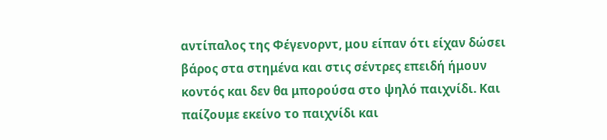αντίπαλος της Φέγενορντ, μου είπαν ότι είχαν δώσει βάρος στα στημένα και στις σέντρες επειδή ήμουν κοντός και δεν θα μπορούσα στο ψηλό παιχνίδι. Και παίζουμε εκείνο το παιχνίδι και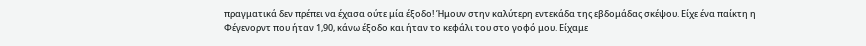πραγματικά δεν πρέπει να έχασα ούτε μία έξοδο! Ήμουν στην καλύτερη εντεκάδα της εβδομάδας σκέψου. Είχε ένα παίκτη η Φέγενορντ που ήταν 1,90, κάνω έξοδο και ήταν το κεφάλι του στο γοφό μου. Είχαμε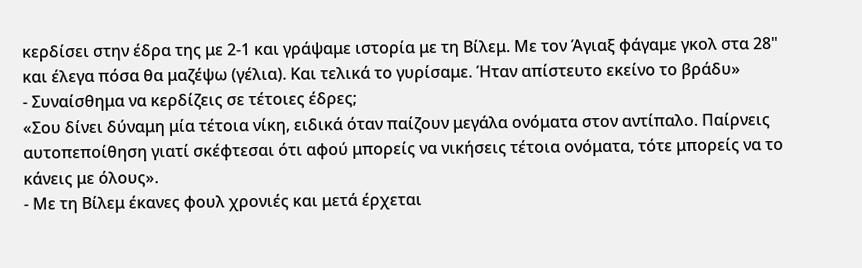κερδίσει στην έδρα της με 2-1 και γράψαμε ιστορία με τη Βίλεμ. Με τον Άγιαξ φάγαμε γκολ στα 28" και έλεγα πόσα θα μαζέψω (γέλια). Και τελικά το γυρίσαμε. Ήταν απίστευτο εκείνο το βράδυ»
- Συναίσθημα να κερδίζεις σε τέτοιες έδρες;
«Σου δίνει δύναμη μία τέτοια νίκη, ειδικά όταν παίζουν μεγάλα ονόματα στον αντίπαλο. Παίρνεις αυτοπεποίθηση γιατί σκέφτεσαι ότι αφού μπορείς να νικήσεις τέτοια ονόματα, τότε μπορείς να το κάνεις με όλους».
- Με τη Βίλεμ έκανες φουλ χρονιές και μετά έρχεται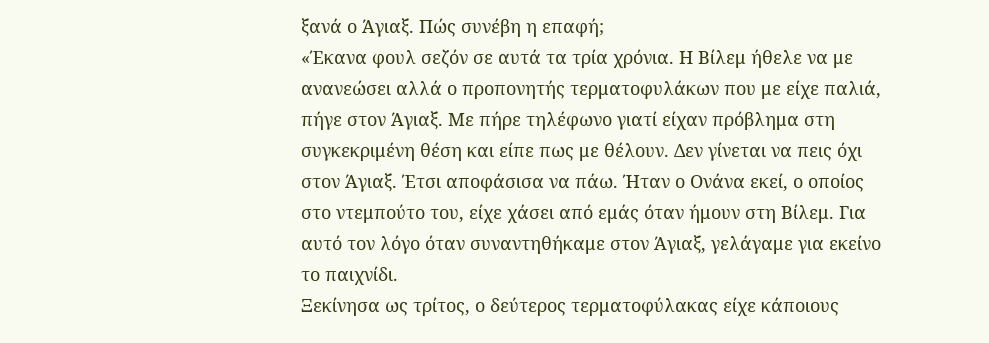ξανά ο Άγιαξ. Πώς συνέβη η επαφή;
«Έκανα φουλ σεζόν σε αυτά τα τρία χρόνια. Η Βίλεμ ήθελε να με ανανεώσει αλλά ο προπονητής τερματοφυλάκων που με είχε παλιά, πήγε στον Άγιαξ. Με πήρε τηλέφωνο γιατί είχαν πρόβλημα στη συγκεκριμένη θέση και είπε πως με θέλουν. Δεν γίνεται να πεις όχι στον Άγιαξ. Έτσι αποφάσισα να πάω. Ήταν ο Ονάνα εκεί, ο οποίος στο ντεμπούτο του, είχε χάσει από εμάς όταν ήμουν στη Βίλεμ. Για αυτό τον λόγο όταν συναντηθήκαμε στον Άγιαξ, γελάγαμε για εκείνο το παιχνίδι.
Ξεκίνησα ως τρίτος, ο δεύτερος τερματοφύλακας είχε κάποιους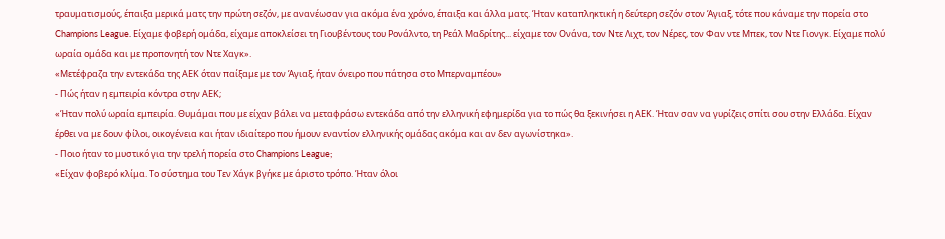τραυματισμούς, έπαιξα μερικά ματς την πρώτη σεζόν, με ανανέωσαν για ακόμα ένα χρόνο, έπαιξα και άλλα ματς. Ήταν καταπληκτική η δεύτερη σεζόν στον Άγιαξ, τότε που κάναμε την πορεία στο Champions League. Είχαμε φοβερή ομάδα, είχαμε αποκλείσει τη Γιουβέντους του Ρονάλντο, τη Ρεάλ Μαδρίτης... είχαμε τον Ονάνα, τον Ντε Λιχτ, τον Νέρες, τον Φαν ντε Μπεκ, τον Ντε Γιονγκ. Είχαμε πολύ ωραία ομάδα και με προπονητή τον Ντε Χαγκ».
«Μετέφραζα την εντεκάδα της ΑΕΚ όταν παίξαμε με τον Άγιαξ, ήταν όνειρο που πάτησα στο Μπερναμπέου»
- Πώς ήταν η εμπειρία κόντρα στην ΑΕΚ;
«Ήταν πολύ ωραία εμπειρία. Θυμάμαι που με είχαν βάλει να μεταφράσω εντεκάδα από την ελληνική εφημερίδα για το πώς θα ξεκινήσει η ΑΕΚ. Ήταν σαν να γυρίζεις σπίτι σου στην Ελλάδα. Είχαν έρθει να με δουν φίλοι, οικογένεια και ήταν ιδιαίτερο που ήμουν εναντίον ελληνικής ομάδας ακόμα και αν δεν αγωνίστηκα».
- Ποιο ήταν το μυστικό για την τρελή πορεία στο Champions League;
«Είχαν φοβερό κλίμα. Το σύστημα του Τεν Χάγκ βγήκε με άριστο τρόπο. Ήταν όλοι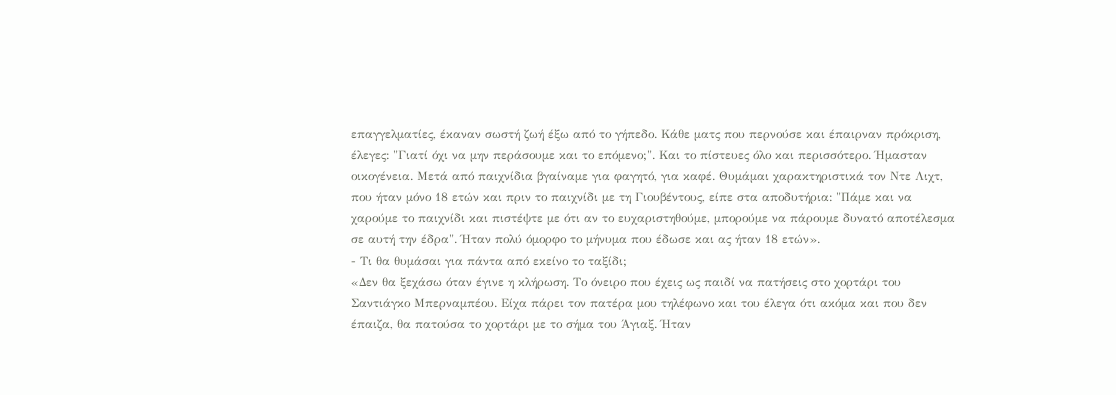επαγγελματίες, έκαναν σωστή ζωή έξω από το γήπεδο. Κάθε ματς που περνούσε και έπαιρναν πρόκριση, έλεγες: "Γιατί όχι να μην περάσουμε και το επόμενο;". Και το πίστευες όλο και περισσότερο. Ήμασταν οικογένεια. Μετά από παιχνίδια βγαίναμε για φαγητό, για καφέ. Θυμάμαι χαρακτηριστικά τον Ντε Λιχτ, που ήταν μόνο 18 ετών και πριν το παιχνίδι με τη Γιουβέντους, είπε στα αποδυτήρια: "Πάμε και να χαρούμε το παιχνίδι και πιστέψτε με ότι αν το ευχαριστηθούμε, μπορούμε να πάρουμε δυνατό αποτέλεσμα σε αυτή την έδρα". Ήταν πολύ όμορφο το μήνυμα που έδωσε και ας ήταν 18 ετών».
- Τι θα θυμάσαι για πάντα από εκείνο το ταξίδι;
«Δεν θα ξεχάσω όταν έγινε η κλήρωση. Το όνειρο που έχεις ως παιδί να πατήσεις στο χορτάρι του Σαντιάγκο Μπερναμπέου. Είχα πάρει τον πατέρα μου τηλέφωνο και του έλεγα ότι ακόμα και που δεν έπαιζα, θα πατούσα το χορτάρι με το σήμα του Άγιαξ. Ήταν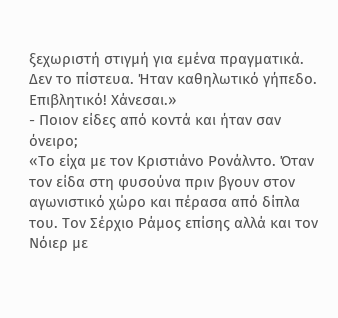ξεχωριστή στιγμή για εμένα πραγματικά. Δεν το πίστευα. Ήταν καθηλωτικό γήπεδο. Επιβλητικό! Χάνεσαι.»
- Ποιον είδες από κοντά και ήταν σαν όνειρο;
«Το είχα με τον Κριστιάνο Ρονάλντο. Όταν τον είδα στη φυσούνα πριν βγουν στον αγωνιστικό χώρο και πέρασα από δίπλα του. Τον Σέρχιο Ράμος επίσης αλλά και τον Νόιερ με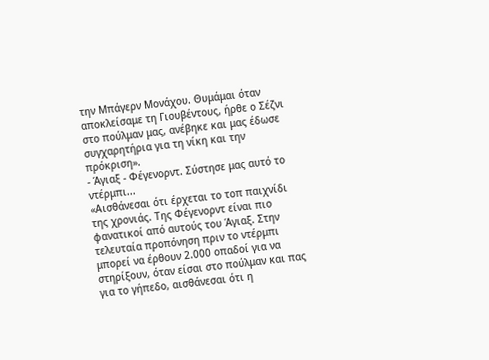την Μπάγερν Μονάχου. Θυμάμαι όταν αποκλείσαμε τη Γιουβέντους, ήρθε ο Σέζνι στο πούλμαν μας, ανέβηκε και μας έδωσε συγχαρητήρια για τη νίκη και την πρόκριση».
- Άγιαξ - Φέγενορντ. Σύστησε μας αυτό το ντέρμπι...
«Αισθάνεσαι ότι έρχεται το τοπ παιχνίδι της χρονιάς. Της Φέγενορντ είναι πιο φανατικοί από αυτούς του Άγιαξ. Στην τελευταία προπόνηση πριν το ντέρμπι μπορεί να έρθουν 2.000 οπαδοί για να στηρίξουν, όταν είσαι στο πούλμαν και πας για το γήπεδο, αισθάνεσαι ότι η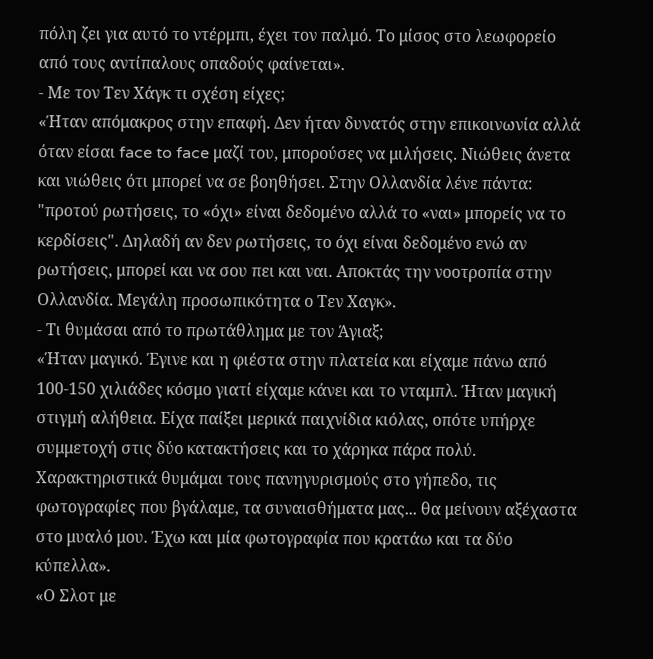πόλη ζει για αυτό το ντέρμπι, έχει τον παλμό. Το μίσος στο λεωφορείο από τους αντίπαλους οπαδούς φαίνεται».
- Με τον Τεν Χάγκ τι σχέση είχες;
«Ήταν απόμακρος στην επαφή. Δεν ήταν δυνατός στην επικοινωνία αλλά όταν είσαι face to face μαζί του, μπορούσες να μιλήσεις. Νιώθεις άνετα και νιώθεις ότι μπορεί να σε βοηθήσει. Στην Ολλανδία λένε πάντα: "προτού ρωτήσεις, το «όχι» είναι δεδομένο αλλά το «ναι» μπορείς να το κερδίσεις". Δηλαδή αν δεν ρωτήσεις, το όχι είναι δεδομένο ενώ αν ρωτήσεις, μπορεί και να σου πει και ναι. Αποκτάς την νοοτροπία στην Ολλανδία. Μεγάλη προσωπικότητα ο Τεν Χαγκ».
- Τι θυμάσαι από το πρωτάθλημα με τον Άγιαξ;
«Ήταν μαγικό. Έγινε και η φιέστα στην πλατεία και είχαμε πάνω από 100-150 χιλιάδες κόσμο γιατί είχαμε κάνει και το νταμπλ. Ήταν μαγική στιγμή αλήθεια. Είχα παίξει μερικά παιχνίδια κιόλας, οπότε υπήρχε συμμετοχή στις δύο κατακτήσεις και το χάρηκα πάρα πολύ. Χαρακτηριστικά θυμάμαι τους πανηγυρισμούς στο γήπεδο, τις φωτογραφίες που βγάλαμε, τα συναισθήματα μας... θα μείνουν αξέχαστα στο μυαλό μου. Έχω και μία φωτογραφία που κρατάω και τα δύο κύπελλα».
«Ο Σλοτ με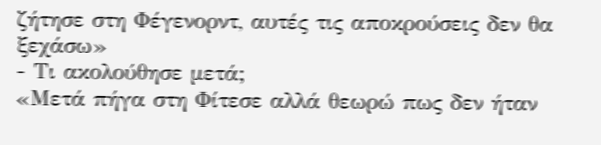ζήτησε στη Φέγενορντ, αυτές τις αποκρούσεις δεν θα ξεχάσω»
- Τι ακολούθησε μετά;
«Μετά πήγα στη Φίτεσε αλλά θεωρώ πως δεν ήταν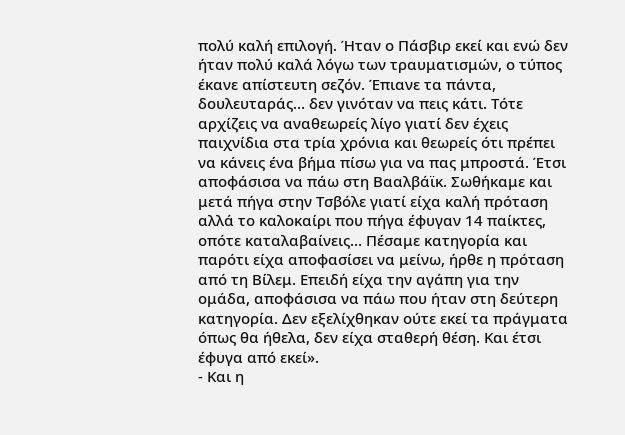πολύ καλή επιλογή. Ήταν ο Πάσβιρ εκεί και ενώ δεν ήταν πολύ καλά λόγω των τραυματισμών, ο τύπος έκανε απίστευτη σεζόν. Έπιανε τα πάντα, δουλευταράς... δεν γινόταν να πεις κάτι. Τότε αρχίζεις να αναθεωρείς λίγο γιατί δεν έχεις παιχνίδια στα τρία χρόνια και θεωρείς ότι πρέπει να κάνεις ένα βήμα πίσω για να πας μπροστά. Έτσι αποφάσισα να πάω στη Βααλβάϊκ. Σωθήκαμε και μετά πήγα στην Τσβόλε γιατί είχα καλή πρόταση αλλά το καλοκαίρι που πήγα έφυγαν 14 παίκτες, οπότε καταλαβαίνεις... Πέσαμε κατηγορία και παρότι είχα αποφασίσει να μείνω, ήρθε η πρόταση από τη Βίλεμ. Επειδή είχα την αγάπη για την ομάδα, αποφάσισα να πάω που ήταν στη δεύτερη κατηγορία. Δεν εξελίχθηκαν ούτε εκεί τα πράγματα όπως θα ήθελα, δεν είχα σταθερή θέση. Και έτσι έφυγα από εκεί».
- Και η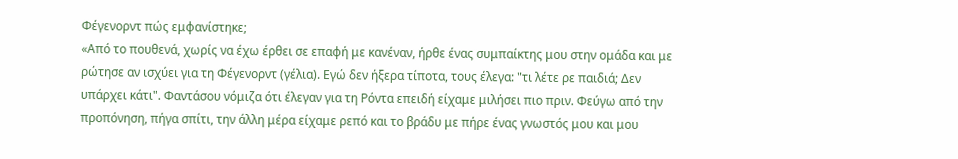Φέγενορντ πώς εμφανίστηκε;
«Από το πουθενά, χωρίς να έχω έρθει σε επαφή με κανέναν, ήρθε ένας συμπαίκτης μου στην ομάδα και με ρώτησε αν ισχύει για τη Φέγενορντ (γέλια). Εγώ δεν ήξερα τίποτα, τους έλεγα: "τι λέτε ρε παιδιά; Δεν υπάρχει κάτι". Φαντάσου νόμιζα ότι έλεγαν για τη Ρόντα επειδή είχαμε μιλήσει πιο πριν. Φεύγω από την προπόνηση, πήγα σπίτι, την άλλη μέρα είχαμε ρεπό και το βράδυ με πήρε ένας γνωστός μου και μου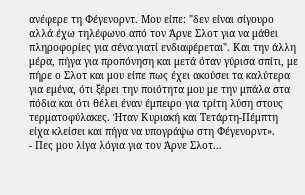ανέφερε τη Φέγενορντ. Μου είπε: "δεν είναι σίγουρο αλλά έχω τηλέφωνο από τον Άρνε Σλοτ για να μάθει πληροφορίες για σένα γιατί ενδιαφέρεται". Και την άλλη μέρα, πήγα για προπόνηση και μετά όταν γύρισα σπίτι, με πήρε ο Σλοτ και μου είπε πως έχει ακούσει τα καλύτερα για εμένα, ότι ξέρει την ποιότητα μου με την μπάλα στα πόδια και ότι θέλει έναν έμπειρο για τρίτη λύση στους τερματοφύλακες. Ήταν Κυριακή και Τετάρτη-Πέμπτη είχα κλείσει και πήγα να υπογράψω στη Φέγενορντ».
- Πες μου λίγα λόγια για τον Άρνε Σλοτ...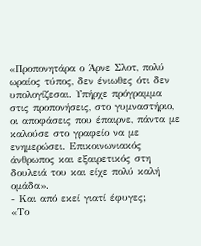«Προπονητάρα ο Άρνε Σλοτ, πολύ ωραίος τύπος, δεν ένιωθες ότι δεν υπολογίζεσαι. Υπήρχε πρόγραμμα στις προπονήσεις, στο γυμναστήριο, οι αποφάσεις που έπαιρνε, πάντα με καλούσε στο γραφείο να με ενημερώσει. Επικοινωνιακός άνθρωπος και εξαιρετικός στη δουλειά του και είχε πολύ καλή ομάδα».
- Και από εκεί γιατί έφυγες;
«Το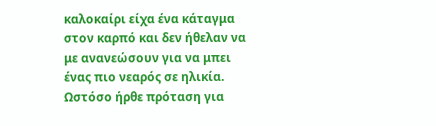καλοκαίρι είχα ένα κάταγμα στον καρπό και δεν ήθελαν να με ανανεώσουν για να μπει ένας πιο νεαρός σε ηλικία. Ωστόσο ήρθε πρόταση για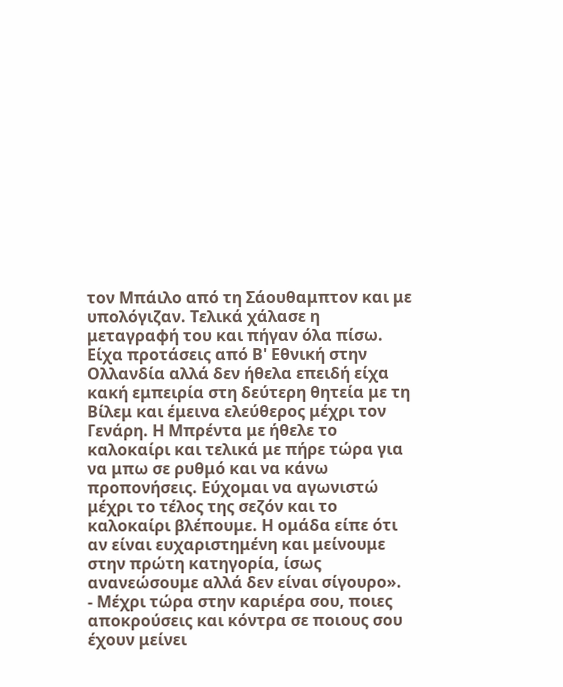τον Μπάιλο από τη Σάουθαμπτον και με υπολόγιζαν. Τελικά χάλασε η μεταγραφή του και πήγαν όλα πίσω. Είχα προτάσεις από Β' Εθνική στην Ολλανδία αλλά δεν ήθελα επειδή είχα κακή εμπειρία στη δεύτερη θητεία με τη Βίλεμ και έμεινα ελεύθερος μέχρι τον Γενάρη. Η Μπρέντα με ήθελε το καλοκαίρι και τελικά με πήρε τώρα για να μπω σε ρυθμό και να κάνω προπονήσεις. Εύχομαι να αγωνιστώ μέχρι το τέλος της σεζόν και το καλοκαίρι βλέπουμε. Η ομάδα είπε ότι αν είναι ευχαριστημένη και μείνουμε στην πρώτη κατηγορία, ίσως ανανεώσουμε αλλά δεν είναι σίγουρο».
- Μέχρι τώρα στην καριέρα σου, ποιες αποκρούσεις και κόντρα σε ποιους σου έχουν μείνει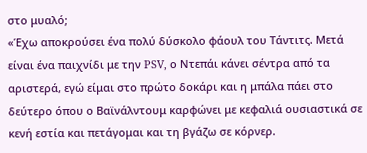στο μυαλό;
«Έχω αποκρούσει ένα πολύ δύσκολο φάουλ του Τάντιτς. Μετά είναι ένα παιχνίδι με την PSV, ο Ντεπάι κάνει σέντρα από τα αριστερά, εγώ είμαι στο πρώτο δοκάρι και η μπάλα πάει στο δεύτερο όπου ο Βαϊνάλντουμ καρφώνει με κεφαλιά ουσιαστικά σε κενή εστία και πετάγομαι και τη βγάζω σε κόρνερ.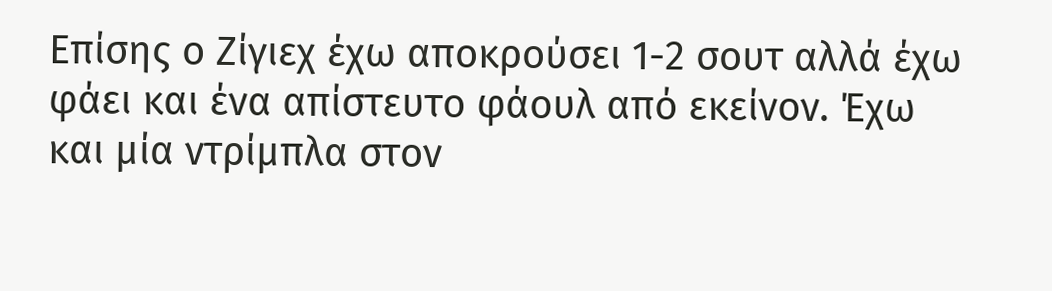Επίσης ο Ζίγιεχ έχω αποκρούσει 1-2 σουτ αλλά έχω φάει και ένα απίστευτο φάουλ από εκείνον. Έχω και μία ντρίμπλα στον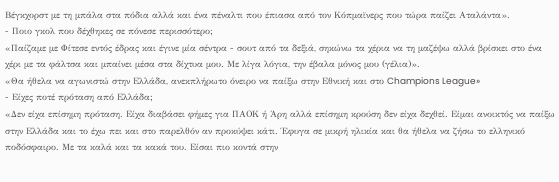Βέγκχορστ με τη μπάλα στα πόδια αλλά και ένα πέναλτι που έπιασα από τον Κόπμαϊνερς που τώρα παίζει Αταλάντα».
- Ποιο γκολ που δέχθηκες σε πόνεσε περισσότερο;
«Παίζαμε με Φίτεσε εντός έδρας και έγινε μία σέντρα - σουτ από τα δεξιά, σηκώνω τα χέρια να τη μαζέψω αλλά βρίσκει στο ένα χέρι με τα φάλτσα και μπαίνει μέσα στα δίχτυα μου. Με λίγα λόγια, την έβαλα μόνος μου (γέλια)».
«Θα ήθελα να αγωνιστώ στην Ελλάδα, ανεκπλήρωτο όνειρο να παίξω στην Εθνική και στο Champions League»
- Είχες ποτέ πρόταση από Ελλάδα;
«Δεν είχα επίσημη πρόταση. Είχα διαβάσει φήμες για ΠΑΟΚ ή Άρη αλλά επίσημη κρούση δεν είχα δεχθεί. Είμαι ανοικτός να παίξω στην Ελλάδα και το έχω πει και στο παρελθόν αν προκύψει κάτι. Έφυγα σε μικρή ηλικία και θα ήθελα να ζήσω το ελληνικό ποδόσφαιρο. Με τα καλά και τα κακά του. Είσαι πιο κοντά στην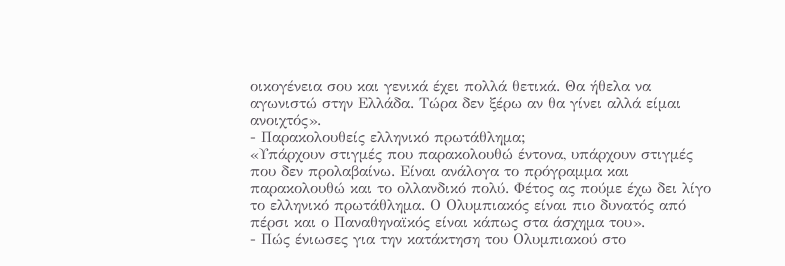οικογένεια σου και γενικά έχει πολλά θετικά. Θα ήθελα να αγωνιστώ στην Ελλάδα. Τώρα δεν ξέρω αν θα γίνει αλλά είμαι ανοιχτός».
- Παρακολουθείς ελληνικό πρωτάθλημα;
«Υπάρχουν στιγμές που παρακολουθώ έντονα, υπάρχουν στιγμές που δεν προλαβαίνω. Είναι ανάλογα το πρόγραμμα και παρακολουθώ και το ολλανδικό πολύ. Φέτος ας πούμε έχω δει λίγο το ελληνικό πρωτάθλημα. Ο Ολυμπιακός είναι πιο δυνατός από πέρσι και ο Παναθηναϊκός είναι κάπως στα άσχημα του».
- Πώς ένιωσες για την κατάκτηση του Ολυμπιακού στο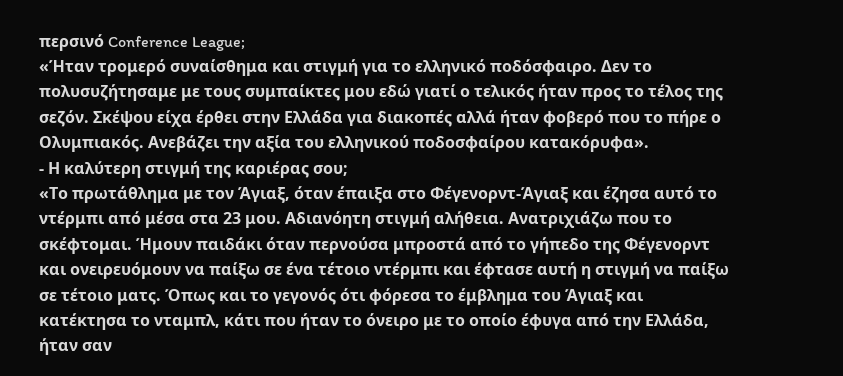περσινό Conference League;
«Ήταν τρομερό συναίσθημα και στιγμή για το ελληνικό ποδόσφαιρο. Δεν το πολυσυζήτησαμε με τους συμπαίκτες μου εδώ γιατί ο τελικός ήταν προς το τέλος της σεζόν. Σκέψου είχα έρθει στην Ελλάδα για διακοπές αλλά ήταν φοβερό που το πήρε ο Ολυμπιακός. Ανεβάζει την αξία του ελληνικού ποδοσφαίρου κατακόρυφα».
- Η καλύτερη στιγμή της καριέρας σου;
«Το πρωτάθλημα με τον Άγιαξ, όταν έπαιξα στο Φέγενορντ-Άγιαξ και έζησα αυτό το ντέρμπι από μέσα στα 23 μου. Αδιανόητη στιγμή αλήθεια. Ανατριχιάζω που το σκέφτομαι. Ήμουν παιδάκι όταν περνούσα μπροστά από το γήπεδο της Φέγενορντ και ονειρευόμουν να παίξω σε ένα τέτοιο ντέρμπι και έφτασε αυτή η στιγμή να παίξω σε τέτοιο ματς. Όπως και το γεγονός ότι φόρεσα το έμβλημα του Άγιαξ και κατέκτησα το νταμπλ, κάτι που ήταν το όνειρο με το οποίο έφυγα από την Ελλάδα, ήταν σαν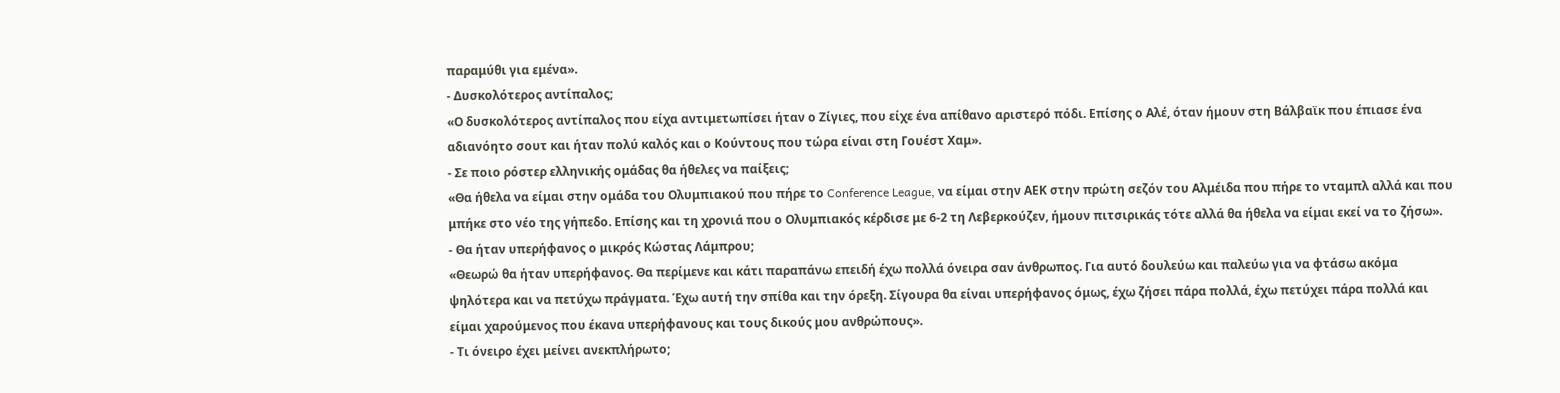παραμύθι για εμένα».
- Δυσκολότερος αντίπαλος;
«Ο δυσκολότερος αντίπαλος που είχα αντιμετωπίσει ήταν ο Ζίγιες, που είχε ένα απίθανο αριστερό πόδι. Επίσης ο Αλέ, όταν ήμουν στη Βάλβαϊκ που έπιασε ένα αδιανόητο σουτ και ήταν πολύ καλός και ο Κούντους που τώρα είναι στη Γουέστ Χαμ».
- Σε ποιο ρόστερ ελληνικής ομάδας θα ήθελες να παίξεις;
«Θα ήθελα να είμαι στην ομάδα του Ολυμπιακού που πήρε το Conference League, να είμαι στην ΑΕΚ στην πρώτη σεζόν του Αλμέιδα που πήρε το νταμπλ αλλά και που μπήκε στο νέο της γήπεδο. Επίσης και τη χρονιά που ο Ολυμπιακός κέρδισε με 6-2 τη Λεβερκούζεν, ήμουν πιτσιρικάς τότε αλλά θα ήθελα να είμαι εκεί να το ζήσω».
- Θα ήταν υπερήφανος ο μικρός Κώστας Λάμπρου;
«Θεωρώ θα ήταν υπερήφανος. Θα περίμενε και κάτι παραπάνω επειδή έχω πολλά όνειρα σαν άνθρωπος. Για αυτό δουλεύω και παλεύω για να φτάσω ακόμα ψηλότερα και να πετύχω πράγματα. Έχω αυτή την σπίθα και την όρεξη. Σίγουρα θα είναι υπερήφανος όμως, έχω ζήσει πάρα πολλά, έχω πετύχει πάρα πολλά και είμαι χαρούμενος που έκανα υπερήφανους και τους δικούς μου ανθρώπους».
- Τι όνειρο έχει μείνει ανεκπλήρωτο;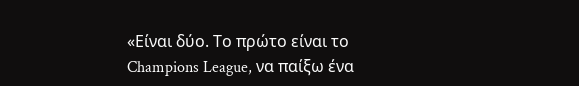«Είναι δύο. Το πρώτο είναι το Champions League, να παίξω ένα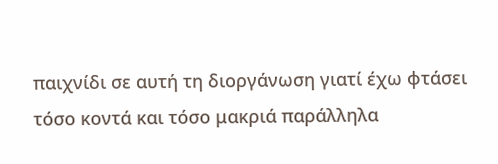παιχνίδι σε αυτή τη διοργάνωση γιατί έχω φτάσει τόσο κοντά και τόσο μακριά παράλληλα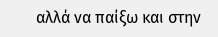αλλά να παίξω και στην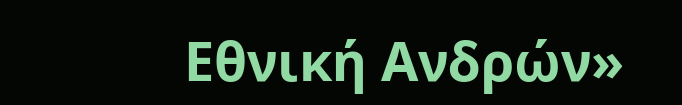Εθνική Ανδρών»